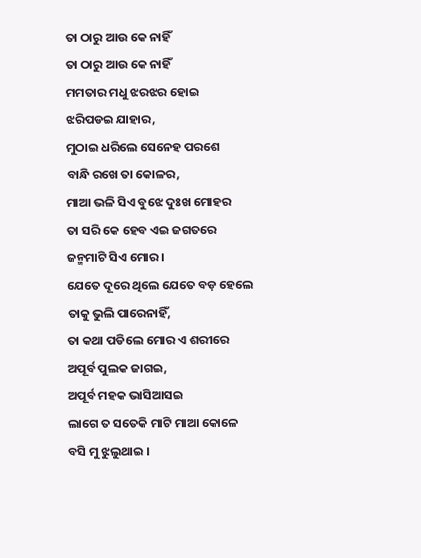ତା ଠାରୁ ଆଉ କେ ନାହିଁ
ତା ଠାରୁ ଆଉ କେ ନାହିଁ
ମମତାର ମଧୁ ଝରଝର ହୋଇ
ଝରିପଡଇ ଯାହାର,
ମୁଠାଇ ଧରିଲେ ସେନେହ ପରଶେ
ବାନ୍ଧି ରଖେ ତା କୋଳର,
ମାଆ ଭଳି ସିଏ ବୁଝେ ଦୁଃଖ ମୋହର
ତା ସରି କେ ହେବ ଏଇ ଜଗତରେ
ଜନ୍ମମାଟି ସିଏ ମୋର।
ଯେତେ ଦୂରେ ଥିଲେ ଯେତେ ବଡ଼ ହେଲେ
ତାକୁ ଭୁଲି ପାରେନାହିଁ,
ତା କଥା ପଡିଲେ ମୋର ଏ ଶରୀରେ
ଅପୂର୍ବ ପୁଲକ ଜାଗଇ,
ଅପୂର୍ବ ମହକ ଭାସିଆସଇ
ଲାଗେ ତ ସତେକି ମାଟି ମାଆ କୋଳେ
ବସି ମୁ ଝୁଲୁଥାଇ ।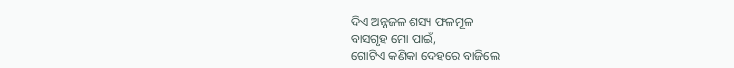ଦିଏ ଅନ୍ନଜଳ ଶସ୍ୟ ଫଳମୂଳ
ବାସଗୃହ ମୋ ପାଇଁ,
ଗୋଟିଏ କଣିକା ଦେହରେ ବାଜିଲେ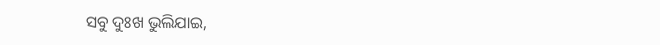ସବୁ ଦୁଃଖ ଭୁଲିଯାଇ,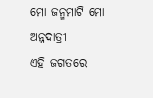ମୋ ଜନ୍ମମାଟି ମୋ ଅନ୍ନଦାତ୍ରୀ
ଏହି ଜଗତରେ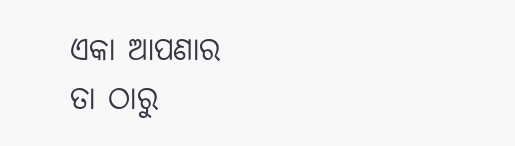ଏକା ଆପଣାର
ତା ଠାରୁ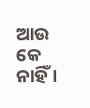ଆଉ କେ ନାହିଁ ।